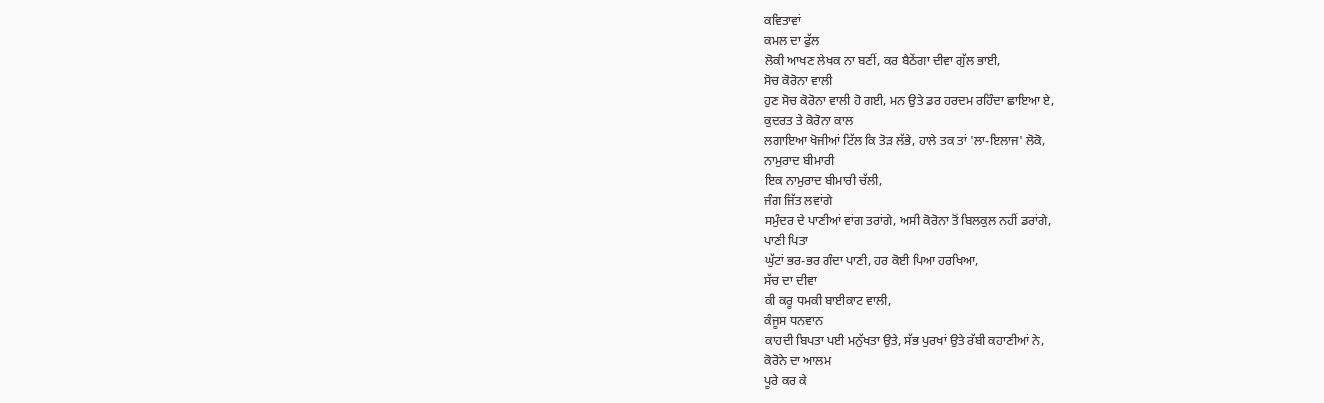ਕਵਿਤਾਵਾਂ
ਕਮਲ ਦਾ ਫੁੱਲ
ਲੋਕੀ ਆਖਣ ਲੇਖਕ ਨਾ ਬਣੀਂ, ਕਰ ਬੈਠੇਂਗਾ ਦੀਵਾ ਗੁੱਲ ਭਾਈ,
ਸੋਚ ਕੋਰੋਨਾ ਵਾਲੀ
ਹੁਣ ਸੋਚ ਕੋਰੋਨਾ ਵਾਲੀ ਹੋ ਗਈ, ਮਨ ਉਤੇ ਡਰ ਹਰਦਮ ਰਹਿੰਦਾ ਛਾਇਆ ਏ,
ਕੁਦਰਤ ਤੇ ਕੋਰੋਨਾ ਕਾਲ
ਲਗਾਇਆ ਖੋਜੀਆਂ ਟਿੱਲ ਕਿ ਤੋੜ ਲੱਭੇ, ਹਾਲੇ ਤਕ ਤਾਂ 'ਲਾ-ਇਲਾਜ' ਲੋਕੋ,
ਨਾਮੁਰਾਦ ਬੀਮਾਰੀ
ਇਕ ਨਾਮੁਰਾਦ ਬੀਮਾਰੀ ਚੱਲੀ,
ਜੰਗ ਜਿੱਤ ਲਵਾਂਗੇ
ਸਮੁੰਦਰ ਦੇ ਪਾਣੀਆਂ ਵਾਂਗ ਤਰਾਂਗੇ, ਅਸੀ ਕੋਰੋਨਾ ਤੋਂ ਬਿਲਕੁਲ ਨਹੀਂ ਡਰਾਂਗੇ,
ਪਾਣੀ ਪਿਤਾ
ਘੁੱਟਾਂ ਭਰ-ਭਰ ਗੰਦਾ ਪਾਣੀ, ਹਰ ਕੋਈ ਪਿਆ ਹਰਖਿਆ,
ਸੱਚ ਦਾ ਦੀਵਾ
ਕੀ ਕਰੂ ਧਮਕੀ ਬਾਈਕਾਟ ਵਾਲੀ,
ਕੰਜੂਸ ਧਨਵਾਨ
ਕਾਹਦੀ ਬਿਪਤਾ ਪਈ ਮਨੁੱਖਤਾ ਉਤੇ, ਸੱਭ ਪੁਰਖਾਂ ਉਤੇ ਰੱਬੀ ਕਹਾਣੀਆਂ ਨੇ,
ਕੋਰੋਨੇ ਦਾ ਆਲਮ
ਪੂਰੇ ਕਰ ਕੇ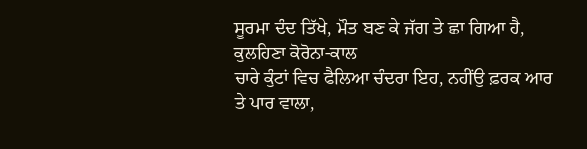ਸੂਰਮਾ ਦੰਦ ਤਿੱਖੇ, ਮੌਤ ਬਣ ਕੇ ਜੱਗ ਤੇ ਛਾ ਗਿਆ ਹੈ,
ਕੁਲਹਿਣਾ ਕੋਰੋਨਾ-ਕਾਲ
ਚਾਰੇ ਕੁੰਟਾਂ ਵਿਚ ਫੈਲਿਆ ਚੰਦਰਾ ਇਹ, ਨਹੀਂਉ ਫ਼ਰਕ ਆਰ ਤੇ ਪਾਰ ਵਾਲਾ,